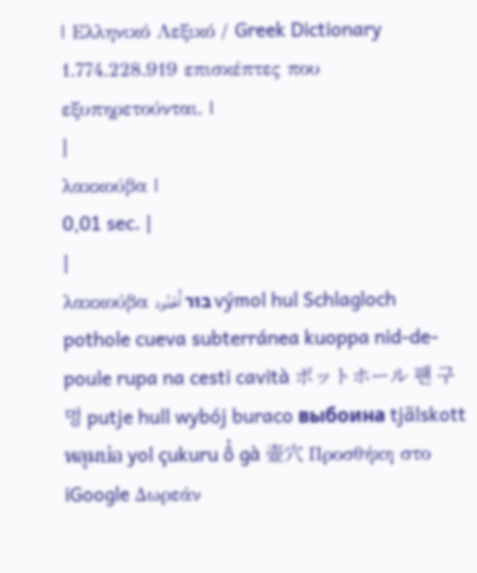| Ελληνικό Λεξικό / Greek Dictionary 1.774.228.919 επισκέπτες που εξυπηρετούνται. |
|
λακκούβα |
0,01 sec. |
|
λακκούβα בור أُخْدُود výmol hul Schlagloch pothole cueva subterránea kuoppa nid-de-poule rupa na cesti cavità ポットホール 팬 구멍 putje hull wybój buraco выбоина tjälskott หลุมบ่อ yol çukuru ổ gà 壶穴 Προσθήκη στο iGoogle Δωρεάν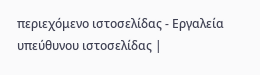περιεχόμενο ιστοσελίδας - Εργαλεία υπεύθυνου ιστοσελίδας |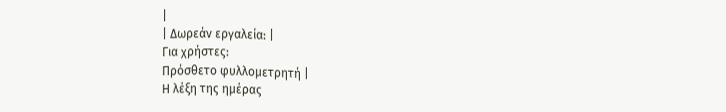|
| Δωρεάν εργαλεία: |
Για χρήστες:
Πρόσθετο φυλλομετρητή |
Η λέξη της ημέρας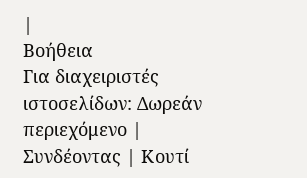|
Βοήθεια
Για διαχειριστές ιστοσελίδων: Δωρεάν περιεχόμενο | Συνδέοντας | Κουτί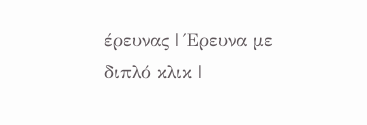έρευνας | Έρευνα με διπλό κλικ |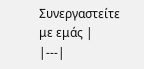Συνεργαστείτε με εμάς |
|---|